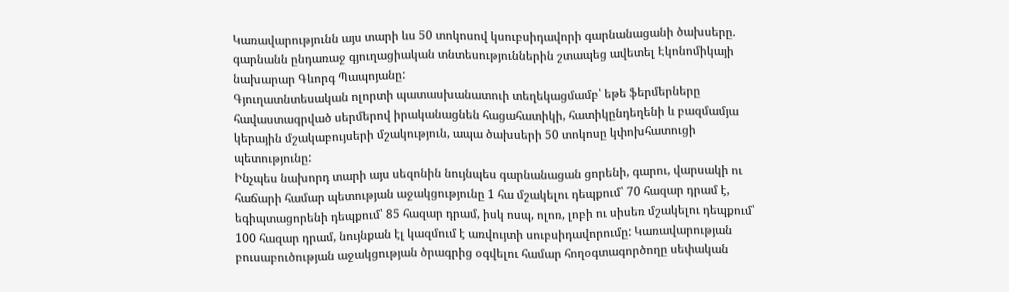Կառավարությունն այս տարի ևս 50 տոկոսով կսուբսիդավորի գարնանացանի ծախսերը. գարնանն ընդառաջ գյուղացիական տնտեսություններին շտապեց ավետել Էկոնոմիկայի նախարար Գևորգ Պապոյանը:
Գյուղատնտեսական ոլորտի պատասխանատուի տեղեկացմամբ՝ եթե ֆերմերները հավաստագրված սերմերով իրականացնեն հացահատիկի, հատիկընդեղենի և բազմամյա կերային մշակաբույսերի մշակություն, ապա ծախսերի 50 տոկոսը կփոխհատուցի պետությունը:
Ինչպես նախորդ տարի այս սեզոնին նույնպես գարնանացան ցորենի, գարու, վարսակի ու հաճարի համար պետության աջակցությունը 1 հա մշակելու դեպքում՝ 70 հազար դրամ է, եգիպտացորենի դեպքում՝ 85 հազար դրամ, իսկ ոսպ, ոլոռ, լոբի ու սիսեռ մշակելու դեպքում՝ 100 հազար դրամ, նույնքան էլ կազմում է առվույտի սուբսիդավորումը: Կառավարության բուսաբուծության աջակցության ծրագրից օգվելու համար հողօգտագործողը սեփական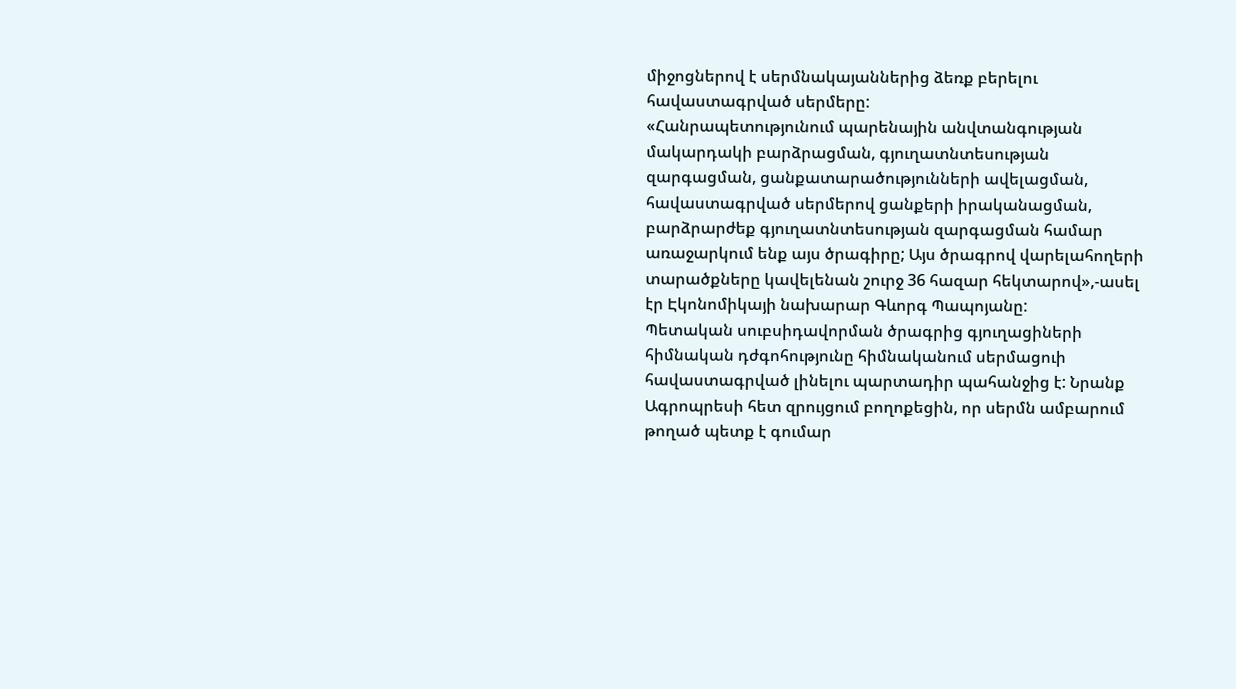միջոցներով է սերմնակայաններից ձեռք բերելու հավաստագրված սերմերը:
«Հանրապետությունում պարենային անվտանգության մակարդակի բարձրացման, գյուղատնտեսության զարգացման, ցանքատարածությունների ավելացման, հավաստագրված սերմերով ցանքերի իրականացման, բարձրարժեք գյուղատնտեսության զարգացման համար առաջարկում ենք այս ծրագիրը; Այս ծրագրով վարելահողերի տարածքները կավելենան շուրջ 36 հազար հեկտարով»,-ասել էր Էկոնոմիկայի նախարար Գևորգ Պապոյանը:
Պետական սուբսիդավորման ծրագրից գյուղացիների հիմնական դժգոհությունը հիմնականում սերմացուի հավաստագրված լինելու պարտադիր պահանջից է: Նրանք Ագրոպրեսի հետ զրույցում բողոքեցին, որ սերմն ամբարում թողած պետք է գումար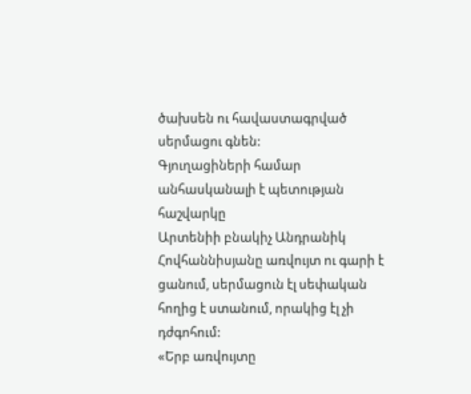ծախսեն ու հավաստագրված սերմացու գնեն:
Գյուղացիների համար անհասկանալի է պետության հաշվարկը
Արտենիի բնակիչ Անդրանիկ Հովհաննիսյանը առվույտ ու գարի է ցանում, սերմացուն էլ սեփական հողից է ստանում, որակից էլ չի դժգոհում:
«Երբ առվույտը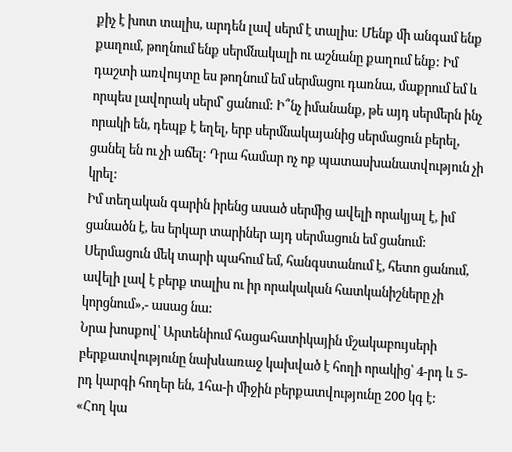քիչ է խոտ տալիս, արդեն լավ սերմ է տալիս: Մենք մի անգամ ենք քաղում, թողնում ենք սերմնակալի ու աշնանը քաղում ենք: Իմ դաշտի առվույտը ես թողնում եմ սերմացու դառնա, մաքրում եմ և որպես լավորակ սերմ՝ ցանում: Ի՞նչ իմանանք, թե այդ սերմերն ինչ որակի են, դեպք է եղել, երբ սերմնակայանից սերմացուն բերել, ցանել են ու չի աճել: Դրա համար ոչ ոք պատասխանատվություն չի կրել:
Իմ տեղական գարին իրենց ասած սերմից ավելի որակյալ է, իմ ցանածն է, ես երկար տարիներ այդ սերմացուն եմ ցանում: Սերմացուն մեկ տարի պահում եմ, հանգստանում է, հետո ցանում, ավելի լավ է բերք տալիս ու իր որակական հատկանիշները չի կորցնում»,- ասաց նա:
Նրա խոսքով՝ Արտենիում հացահատիկային մշակաբույսերի բերքատվությունը նախևառաջ կախված է հողի որակից՝ 4-րդ և 5-րդ կարգի հողեր են, 1հա-ի միջին բերքատվությունը 200 կգ է:
«Հող կա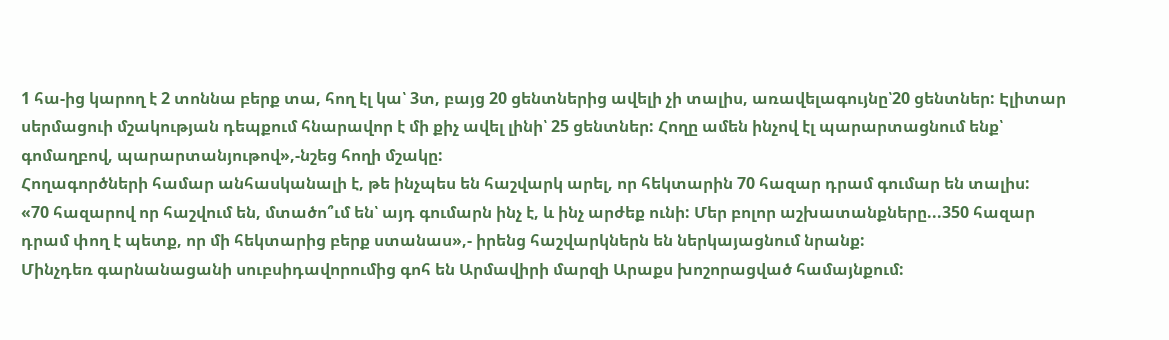1 հա-ից կարող է 2 տոննա բերք տա, հող էլ կա՝ 3տ, բայց 20 ցենտներից ավելի չի տալիս, առավելագույնը՝20 ցենտներ: Էլիտար սերմացուի մշակության դեպքում հնարավոր է մի քիչ ավել լինի՝ 25 ցենտներ: Հողը ամեն ինչով էլ պարարտացնում ենք՝ գոմաղբով, պարարտանյութով»,-նշեց հողի մշակը:
Հողագործների համար անհասկանալի է, թե ինչպես են հաշվարկ արել, որ հեկտարին 70 հազար դրամ գումար են տալիս:
«70 հազարով որ հաշվում են, մտածո՞ւմ են՝ այդ գումարն ինչ է, և ինչ արժեք ունի: Մեր բոլոր աշխատանքները...350 հազար դրամ փող է պետք, որ մի հեկտարից բերք ստանաս»,- իրենց հաշվարկներն են ներկայացնում նրանք:
Մինչդեռ գարնանացանի սուբսիդավորումից գոհ են Արմավիրի մարզի Արաքս խոշորացված համայնքում: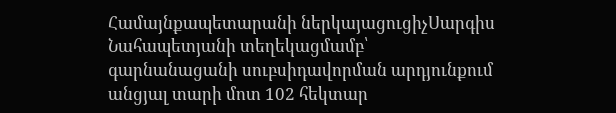Համայնքապետարանի ներկայացուցիչՍարգիս Նահապետյանի տեղեկացմամբ՝ գարնանացանի սուբսիդավորման արդյունքում անցյալ տարի մոտ 102 հեկտար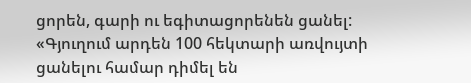ցորեն, գարի ու եգիտացորենեն ցանել:
«Գյուղում արդեն 100 հեկտարի առվույտի ցանելու համար դիմել են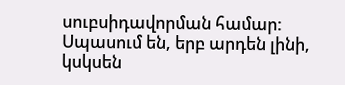սուբսիդավորման համար: Սպասում են, երբ արդեն լինի, կսկսեն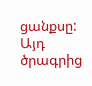ցանքսը: Այդ ծրագրից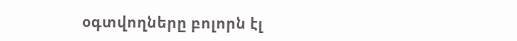օգտվողները բոլորն էլ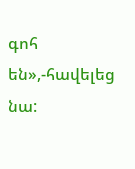գոհ են»,-հավելեց նա: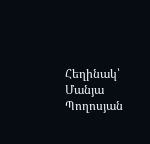Հեղինակ՝ Մանյա Պողոսյան